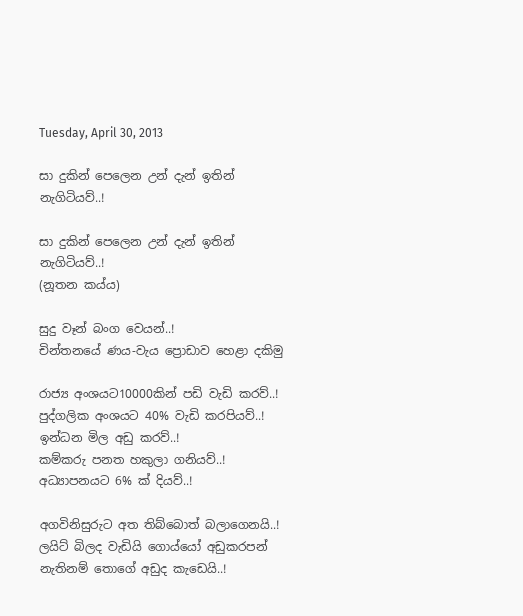Tuesday, April 30, 2013

සා දුකින් පෙලෙන උන් දැන් ඉතින් නැගිටියව්..!

සා දුකින් පෙලෙන උන් දැන් ඉතින් නැගිටියව්..!
(නූතන කය්ය)

සුදු වෑන් බංග වෙයන්..!
චින්තනයේ ණය-වැය ප්‍රොඩාව හෙළා දකිමු

රාජ්‍ය අංශයට10000කින් පඩි වැඩි කරව්..!
පුද්ගලික අංශයට 40% වැඩි කරපියව්..!
ඉන්ධන මිල අඩු කරව්..!
කම්කරු පනත හකුලා ගනියව්..!
අධ්‍යාපනයට 6% ක් දියව්..!

අගවිනිසුරුට අත තිබ්බොත් බලාගෙනයි..!
ලයිට් බිලද වැඩියි ගොය්යෝ අඩුකරපන් නැතිනම් තොගේ අඩුද කැඩෙයි..!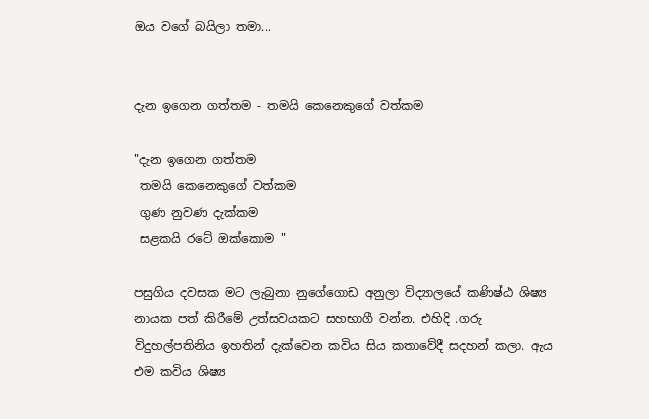ඔය වගේ බයිලා තමා...


දැන ඉගෙන ගත්තම - තමයි කෙනෙකුගේ වත්කම

"දැන ඉගෙන ගත්තම
 තමයි කෙනෙකුගේ වත්කම
 ගුණ නුවණ දැක්කම
 සළකයි රටේ ඔක්කොම "

පසුගිය දවසක මට ලැබුනා නුගේගොඩ අනුලා විද්‍යාලයේ කණිෂ්ඨ ශිෂ්‍ය නායක පත් කිරීමේ උත්සවයකට සහභාගී වන්න. එහිදි .ගරු විදුහල්පතිනිය ඉහතින් දැක්වෙන කවිය සිය කතාවේදී සදහන් කලා. ඇය එම කවිය ශිෂ්‍ය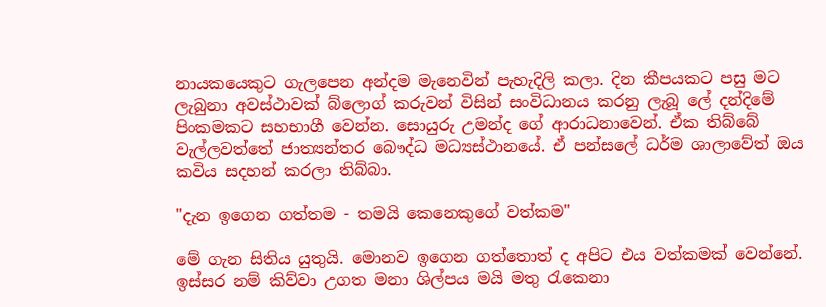නායකයෙකුට ගැලපෙන අන්දම මැනෙවින් පැහැදිලි කලා. දින කීපයකට පසු මට ලැබුනා අවස්ථාවක් බ්ලොග් කරුවන් විසින් සංවිධානය කරනු ලැබූ ලේ දන්දිමේ පිංකමකට සහභාගී වෙන්න. සොයුරු උමන්ද ගේ ආරාධනාවෙන්. ඒක තිබ්බේ වැල්ලවත්තේ ජාත්‍යන්තර බෞද්ධ මධ්‍යස්ථානයේ. ඒ පන්සලේ ධර්ම ශාලාවේත් ඔය කවිය සදහන් කරලා තිබ්බා.

"දැන ඉගෙන ගත්තම - තමයි කෙනෙකුගේ වත්කම"

මේ ගැන සිතිය යුතුයි. මොනව ඉගෙන ගත්තොත් ද අපිට එය වත්කමක් වෙන්නේ. ඉස්සර නම් කිව්වා උගත මනා ශිල්පය මයි මතු රැකෙනා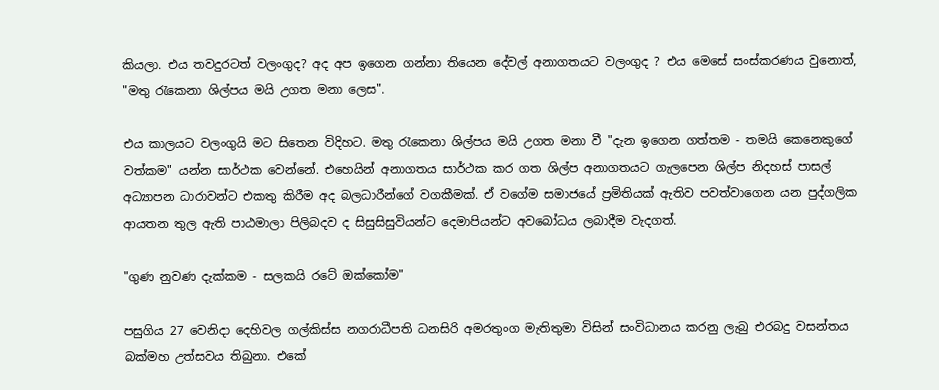කියලා. එය තවදුරටත් වලංගුද? අද අප ඉගෙන ගන්නා තියෙන දේවල් අනාගතයට වලංගුද ? එය මෙසේ සංස්කරණය වුනොත්, "මතු රැකෙනා ශිල්පය මයි උගත මනා ලෙස".

එය කාලයට වලංගුයි මට සිතෙන විදිහට. මතු රැකෙනා ශිල්පය මයි උගත මනා වී "දැන ඉගෙන ගත්තම - තමයි කෙනෙකුගේ වත්කම" යන්න සාර්ථක වෙන්නේ. එහෙයින් අනාගතය සාර්ථක කර ගත ශිල්ප අනාගතයට ගැලපෙන ශිල්ප නිදහස් පාසල් අධ්‍යාපන ධාරාවන්ට එකතු කිරීම අද බලධාරීන්ගේ වගකීමක්. ඒ වගේම සමාජයේ ප්‍රමිතියක් ඇතිව පවත්වාගෙන යන පුද්ගලික ආයතන තුල ඇති පාඨමාලා පිලිබදව ද සිසුසිසුවියන්ට දෙමාපියන්ට අවබෝධය ලබාදීම වැදගත්.

"ගුණ නුවණ දැක්කම - සලකයි රටේ ඔක්කෝම"

පසුගිය 27 වෙනිදා දෙහිවල ගල්කිස්ස නගරාධීපති ධනසිරි අමරතුංග මැතිතුමා විසින් සංවිධානය කරනු ලැබු එරබදු වසන්තය බක්මහ උත්සවය තිබුනා. එකේ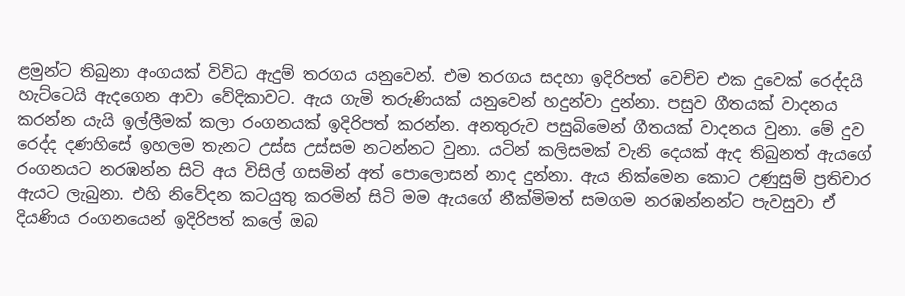ළමුන්ට තිබුනා අංගයක් විවිධ ඇදුම් තරගය යනුවෙන්. එම තරගය සදහා ඉදිරිපත් වෙච්ච එක දුවෙක් රෙද්දයි හැට්ටෙයි ඇදගෙන ආවා වේදිකාවට. ඇය ගැමි තරුණියක් යනුවෙන් හදුන්වා දුන්නා. පසුව ගීතයක් වාදනය කරන්න යැයි ඉල්ලීමක් කලා රංගනයක් ඉදිරිපත් කරන්න. අනතුරුව පසුබිමෙන් ගීතයක් වාදනය වුනා. මේ දුව රෙද්ද දණහිසේ ඉහලම තැනට උස්ස උස්සම නටන්නට වුනා. යටින් කලිසමක් වැනි දෙයක් ඇද තිබුනත් ඇයගේ රංගනයට නරඹන්න සිටි අය විසිල් ගසමින් අත් පොලොසන් නාද දුන්නා. ඇය නික්මෙන කොට උණුසුම් ප්‍රතිචාර ඇයට ලැබුනා. එහි නිවේදන කටයුතු කරමින් සිටි මම ඇයගේ නීක්මිමත් සමගම නරඹන්නන්ට පැවසුවා ඒ දියණිය රංගනයෙන් ඉදිරිපත් කලේ ඔබ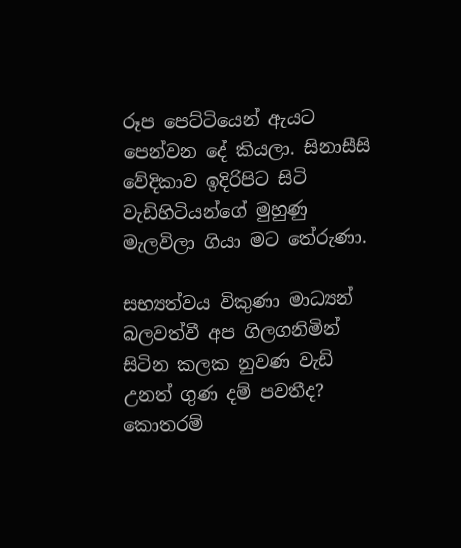රූප පෙට්ටියෙන් ඇයට පෙන්වන දේ කියලා. සිනාසීසි වේදිකාව ඉදිරිපිට සිටි වැඩිහිටියන්ගේ මුහුණු මැලවිලා ගියා මට තේරුණා.

සභ්‍යත්වය විකුණා මාධ්‍යන් බලවත්වී අප ගිලගනිමින් සිටින කලක නුවණ වැඩි උනත් ගුණ දම් පවතීද? කොතරම්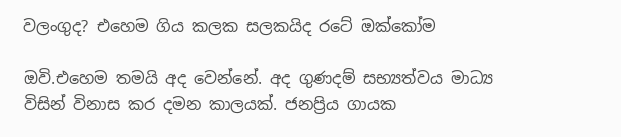වලංගුද? එහෙම ගිය කලක සලකයිද රටේ ඔක්කෝම

ඔවි.එහෙම තමයි අද වෙන්නේ. අද ගුණදම් සභ්‍යත්වය මාධ්‍ය විසින් විනාස කර දමන කාලයක්. ජනප්‍රිය ගායක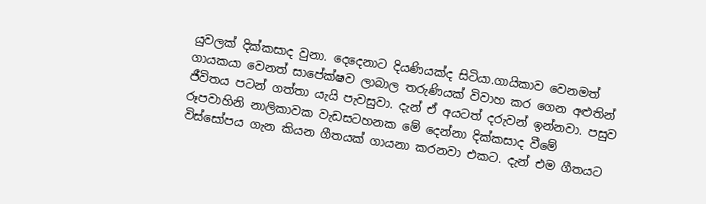යුවලක් දික්කසාද වුනා. දෙදෙනාට දියණියක්ද සිටියා.ගායිකාව වෙනමත් ගායකයා වෙනත් සාපේක්ෂව ලාබාල තරුණියක් විවාහ කර ගෙන අළුතින් ජීවිතය පටන් ගත්තා යැයි පැවසුවා. දැන් ඒ අයටත් දරුවන් ඉන්නවා. පසුව රූපවාහිනි නාලිකාවක වැඩසටහනක මේ දෙන්නා දික්කසාද වීමේ විස්සෝපය ගැන කියන ගීතයක් ගායනා කරනවා එකට. දැන් එම ගීතයට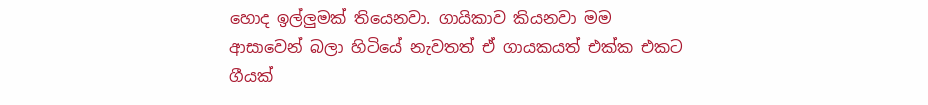හොද ඉල්ලුමක් තියෙනවා. ගායිකාව කියනවා මම ආසාවෙන් බලා හිටියේ නැවතත් ඒ ගායකයත් එක්ක එකට ගීයක්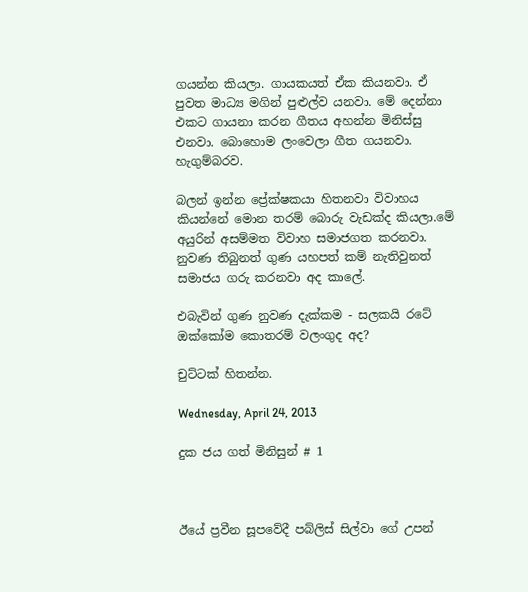ගයන්න කියලා. ගායකයත් ඒක කියනවා. ඒ පුවත මාධ්‍ය මගින් පුළුල්ව යනවා. මේ දෙන්නා එකට ගායනා කරන ගීතය අහන්න මිනිස්සු එනවා. බොහොම ලංවෙලා ගීත ගයනවා. හැගුම්බරව.

බලන් ඉන්න ප්‍රේක්ෂකයා හිතනවා විවාහය කියන්නේ මොන තරම් බොරු වැඩක්ද කියලා.මේ අයුරින් අසම්මත විවාහ සමාජගත කරනවා. නුවණ තිබුනත් ගුණ යහපත් කම් නැතිවුනත් සමාජය ගරු කරනවා අද කාලේ.

එබැවින් ගුණ නුවණ දැක්කම - සලකයි රටේ ඔක්කෝම කොතරම් වලංගුද අද?

චුට්ටක් හිතන්න.

Wednesday, April 24, 2013

දුක ජය ගත් මිනිසුන් # 1



ඊයේ ප්‍රවීන සූපවේදී පබ්ලිස් සිල්වා ගේ උපන්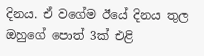දිනය. ඒ වගේම ඊයේ දිනය තුල ඔහුගේ පොත් 3ක් එළි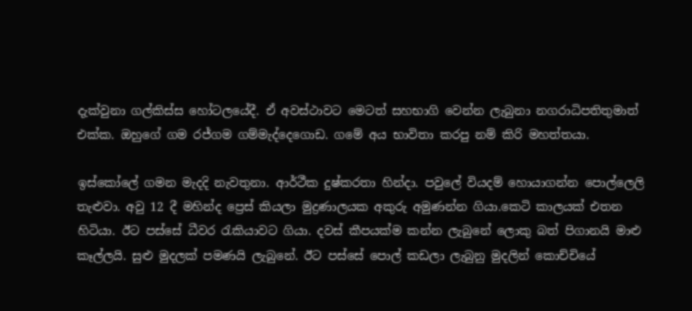දැක්වුනා ගල්කිස්ස හෝටලයේදී. ඒ අවස්ථාවට මෙටත් සහභාගි වෙන්න ලැබුනා නගරාධිපතිතුමාත් එක්ක. ඔහුගේ ගම රජ්ගම ගම්මැද්දෙගොඩ. ගමේ අය භාවිතා කරපු නම් කිරි මහත්තයා.

ඉස්කෝලේ ගමන මැදදි නැවතුනා. ආර්ථීක දුෂ්කරතා හින්දා. පවුලේ වියදම් හොයාගන්න පොල්ලෙලි තැළුවා. අවු 12 දී මහින්ද ප්‍රෙස් කියලා මුද්‍රණාලයක අකුරු අමුණන්න ගියා.කෙටි කාලයක් එතන හිටියා. ඊට පස්සේ ධීවර රැකියාවට ගියා. දවස් කීපයක්ම කන්න ලැබුනේ ලොකු බත් පිගානයි මාළු කෑල්ලයි. සුළු මුදලක් පමණයි ලැබුනේ. ඊට පස්සේ පොල් කඩලා ලැබුනු මුදලින් කොච්චියේ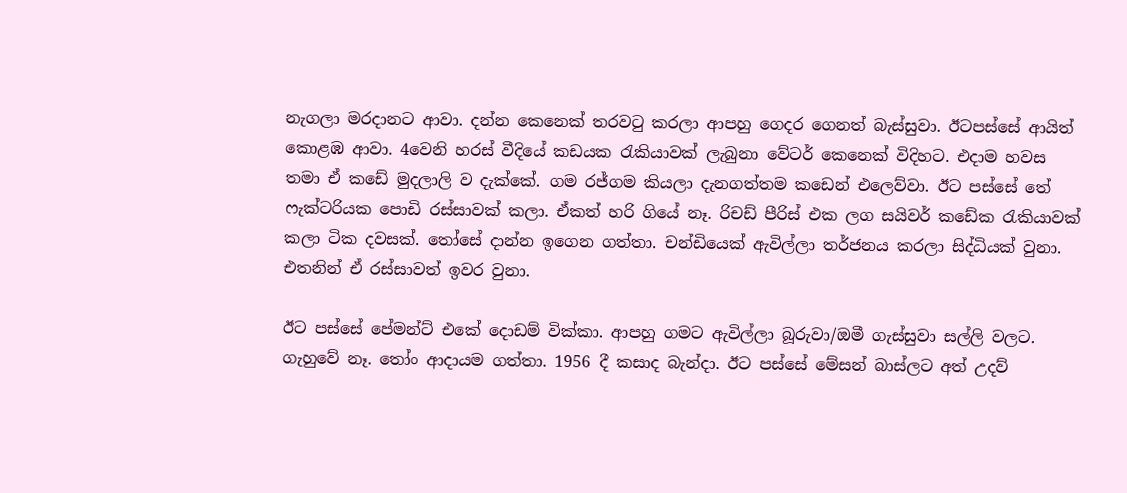නැගලා මරදානට ආවා. දන්න කෙනෙක් තරවටු කරලා ආපහු ගෙදර ගෙනත් බැස්සුවා. ඊටපස්සේ ආයිත් කොළඹ ආවා. 4වෙනි හරස් වීදියේ කඩයක රැකියාවක් ලැබුනා වේටර් කෙනෙක් විදිහට. එදාම හවස තමා ඒ කඩේ මුදලාලි ව දැක්කේ. ගම රජ්ගම කියලා දැනගත්තම කඩෙන් එලෙව්වා. ඊට පස්සේ තේ ෆැක්ටරියක පොඩි රස්සාවක් කලා. ඒකත් හරි ගියේ නෑ. රිචඩ් පීරිස් එක ලග සයිවර් කඩේක රැකියාවක් කලා ටික දවසක්. තෝසේ දාන්න ඉගෙන ගත්තා. චන්ඩියෙක් ඇවිල්ලා තර්ජනය කරලා සිද්ධියක් වුනා. එතනින් ඒ රස්සාවත් ඉවර වුනා.

ඊට පස්සේ පේමන්ට් එකේ දොඩම් වික්කා. ආපහු ගමට ඇවිල්ලා බූරුවා/ඔමී ගැස්සුවා සල්ලි වලට. ගැහුවේ නෑ. තෝං ආදායම ගත්තා. 1956 දී කසාද බැන්දා. ඊට පස්සේ මේසන් බාස්ලට අත් උදව්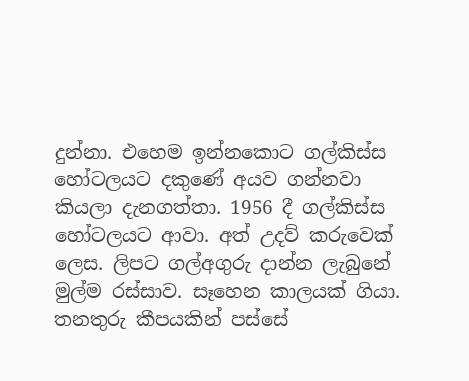දුන්නා. එහෙම ඉන්නකොට ගල්කිස්ස හෝටලයට දකුණේ අයව ගන්නවා කියලා දැනගත්තා. 1956 දී ගල්කිස්ස හෝටලයට ආවා. අත් උදව් කරුවෙක් ලෙස. ලිපට ගල්අගුරු දාන්න ලැබුනේ මුල්ම රස්සාව. සෑහෙන කාලයක් ගියා. තනතුරු කීපයකින් පස්සේ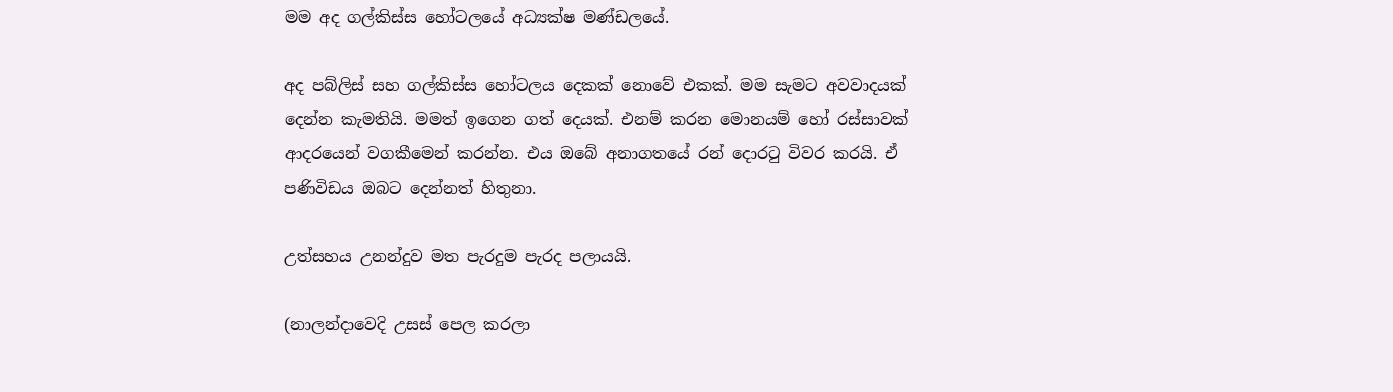මම අද ගල්කිස්ස හෝටලයේ අධ්‍යක්ෂ මණ්ඩලයේ.

අද පබ්ලිස් සහ ගල්කිස්ස හෝටලය දෙකක් නොවේ එකක්. මම සැමට අවවාදයක් දෙන්න කැමතියි. මමත් ඉගෙන ගත් දෙයක්. එනම් කරන මොනයම් හෝ රස්සාවක් ආදරයෙන් වගකීමෙන් කරන්න. එය ඔබේ අනාගතයේ රන් දොරටු විවර කරයි. ඒ පණිවිඩය ඔබට දෙන්නත් හිතුනා.

උත්සහය උනන්දුව මත පැරදුම පැරද පලායයි.

(නාලන්දාවෙදි උසස් පෙල කරලා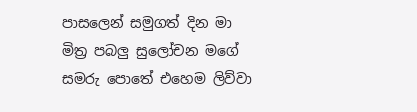පාසලෙන් සමුගත් දින මා මිත්‍ර පබලු සුලෝචන මගේ සමරු පොතේ එහෙම ලිව්වා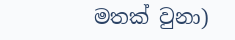මතක් වුනා)